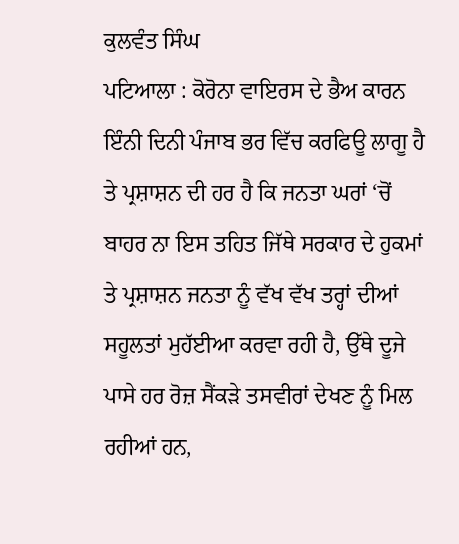ਕੁਲਵੰਤ ਸਿੰਘ
ਪਟਿਆਲਾ : ਕੋਰੋਨਾ ਵਾਇਰਸ ਦੇ ਭੈਅ ਕਾਰਨ ਇੰਨੀ ਦਿਨੀ ਪੰਜਾਬ ਭਰ ਵਿੱਚ ਕਰਫਿਊ ਲਾਗੂ ਹੈ ਤੇ ਪ੍ਰਸ਼ਾਸ਼ਨ ਦੀ ਹਰ ਹੈ ਕਿ ਜਨਤਾ ਘਰਾਂ ‘ਚੋਂ ਬਾਹਰ ਨਾ ਇਸ ਤਹਿਤ ਜਿੱਥੇ ਸਰਕਾਰ ਦੇ ਹੁਕਮਾਂ ਤੇ ਪ੍ਰਸ਼ਾਸ਼ਨ ਜਨਤਾ ਨੂੰ ਵੱਖ ਵੱਖ ਤਰ੍ਹਾਂ ਦੀਆਂ ਸਹੂਲਤਾਂ ਮੁਹੱਈਆ ਕਰਵਾ ਰਹੀ ਹੈ, ਉੱਥੇ ਦੂਜੇ ਪਾਸੇ ਹਰ ਰੋਜ਼ ਸੈਂਕੜੇ ਤਸਵੀਰਾਂ ਦੇਖਣ ਨੂੰ ਮਿਲ ਰਹੀਆਂ ਹਨ,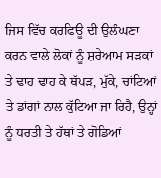ਜਿਸ ਵਿੱਚ ਕਰਫਿਊ ਦੀ ਉਲੰਘਣਾ ਕਰਨ ਵਾਲੇ ਲੋਕਾਂ ਨੂੰ ਸ਼ਰੇਆਮ ਸੜਕਾਂ ਤੇ ਢਾਹ ਢਾਹ ਕੇ ਥੱਪੜ, ਮੁੱਕੇ, ਚਾਂਟਿਆਂ ਤੇ ਡਾਂਗਾਂ ਨਾਲ ਕੁੱਟਿਆ ਜਾ ਰਿਹੈ, ਉਨ੍ਹਾਂ ਨੂੰ ਧਰਤੀ ਤੇ ਹੱਥਾਂ ਤੇ ਗੋਡਿਆਂ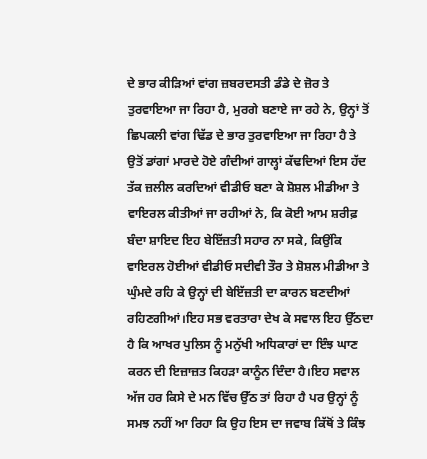ਦੇ ਭਾਰ ਕੀੜਿਆਂ ਵਾਂਗ ਜ਼ਬਰਦਸਤੀ ਡੰਡੇ ਦੇ ਜ਼ੋਰ ਤੇ ਤੁਰਵਾਇਆ ਜਾ ਰਿਹਾ ਹੈ, ਮੁਰਗੇ ਬਣਾਏ ਜਾ ਰਹੇ ਨੇ, ਉਨ੍ਹਾਂ ਤੋਂ ਛਿਪਕਲੀ ਵਾਂਗ ਢਿੱਡ ਦੇ ਭਾਰ ਤੁਰਵਾਇਆ ਜਾ ਰਿਹਾ ਹੈ ਤੇ ਉਤੋਂ ਡਾਂਗਾਂ ਮਾਰਦੇ ਹੋਏ ਗੰਦੀਆਂ ਗਾਲ੍ਹਾਂ ਕੱਢਦਿਆਂ ਇਸ ਹੱਦ ਤੱਕ ਜ਼ਲੀਲ ਕਰਦਿਆਂ ਵੀਡੀਓ ਬਣਾ ਕੇ ਸ਼ੋਸ਼ਲ ਮੀਡੀਆ ਤੇ ਵਾਇਰਲ ਕੀਤੀਆਂ ਜਾ ਰਹੀਆਂ ਨੇ, ਕਿ ਕੋਈ ਆਮ ਸ਼ਰੀਫ਼ ਬੰਦਾ ਸ਼ਾਇਦ ਇਹ ਬੇਇੱਜ਼ਤੀ ਸਹਾਰ ਨਾ ਸਕੇ, ਕਿਉਂਕਿ ਵਾਇਰਲ ਹੋਈਆਂ ਵੀਡੀਓ ਸਦੀਵੀ ਤੌਰ ਤੇ ਸ਼ੋਸ਼ਲ ਮੀਡੀਆ ਤੇ ਘੁੰਮਦੇ ਰਹਿ ਕੇ ਉਨ੍ਹਾਂ ਦੀ ਬੇਇੱਜ਼ਤੀ ਦਾ ਕਾਰਨ ਬਣਦੀਆਂ ਰਹਿਣਗੀਆਂ।ਇਹ ਸਭ ਵਰਤਾਰਾ ਦੇਖ ਕੇ ਸਵਾਲ ਇਹ ਉੱਠਦਾ ਹੈ ਕਿ ਆਖਰ ਪੁਲਿਸ ਨੂੰ ਮਨੁੱਖੀ ਅਧਿਕਾਰਾਂ ਦਾ ਇੰਝ ਘਾਣ ਕਰਨ ਦੀ ਇਜ਼ਾਜ਼ਤ ਕਿਹੜਾ ਕਾਨੂੰਨ ਦਿੰਦਾ ਹੈ।ਇਹ ਸਵਾਲ ਅੱਜ ਹਰ ਕਿਸੇ ਦੇ ਮਨ ਵਿੱਚ ਉੱਠ ਤਾਂ ਰਿਹਾ ਹੈ ਪਰ ਉਨ੍ਹਾਂ ਨੂੰ ਸਮਝ ਨਹੀਂ ਆ ਰਿਹਾ ਕਿ ਉਹ ਇਸ ਦਾ ਜਵਾਬ ਕਿੱਥੋਂ ਤੇ ਕਿੰਝ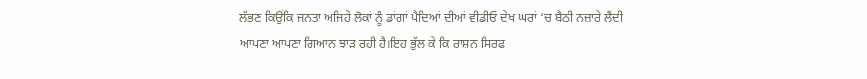ਲੱਭਣ ਕਿਉਂਕਿ ਜਨਤਾ ਅਜਿਹੇ ਲੋਕਾਂ ਨੂੰ ਡਾਂਗਾਂ ਪੈਦਿਆਂ ਦੀਆਂ ਵੀਡੀਓ ਦੇਖ ਘਰਾਂ ‘ਚ ਬੈਠੀ ਨਜ਼ਾਰੇ ਲੈਂਦੀ ਆਪਣਾ ਆਪਣਾ ਗਿਆਨ ਝਾੜ ਰਹੀ ਹੈ।ਇਹ ਭੁੱਲ ਕੇ ਕਿ ਰਾਸ਼ਨ ਸਿਰਫ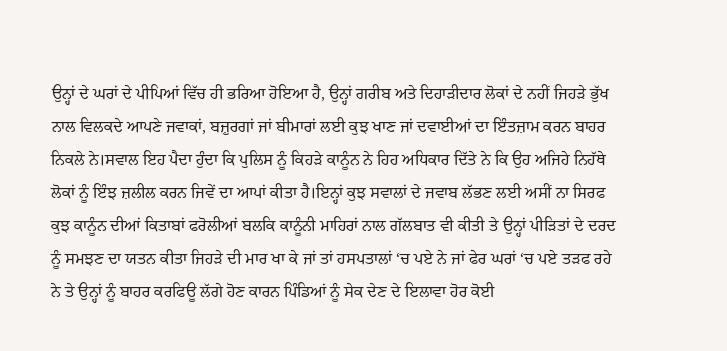ਉਨ੍ਹਾਂ ਦੇ ਘਰਾਂ ਦੇ ਪੀਪਿਆਂ ਵਿੱਚ ਹੀ ਭਰਿਆ ਹੋਇਆ ਹੈ, ਉਨ੍ਹਾਂ ਗਰੀਬ ਅਤੇ ਦਿਹਾੜੀਦਾਰ ਲੋਕਾਂ ਦੇ ਨਹੀਂ ਜਿਹੜੇ ਭੁੱਖ ਨਾਲ ਵਿਲਕਦੇ ਆਪਣੇ ਜਵਾਕਾਂ, ਬਜ਼ੁਰਗਾਂ ਜਾਂ ਬੀਮਾਰਾਂ ਲਈ ਕੁਝ ਖਾਣ ਜਾਂ ਦਵਾਈਆਂ ਦਾ ਇੰਤਜ਼ਾਮ ਕਰਨ ਬਾਹਰ ਨਿਕਲੇ ਨੇ।ਸਵਾਲ ਇਹ ਪੈਦਾ ਹੁੰਦਾ ਕਿ ਪੁਲਿਸ ਨੂੰ ਕਿਹੜੇ ਕਾਨੂੰਨ ਨੇ ਹਿਹ ਅਧਿਕਾਰ ਦਿੱਤੇ ਨੇ ਕਿ ਉਹ ਅਜਿਹੇ ਨਿਹੱਥੇ ਲੋਕਾਂ ਨੂੰ ਇੰਝ ਜ਼ਲੀਲ ਕਰਨ ਜਿਵੇਂ ਦਾ ਆਪਾਂ ਕੀਤਾ ਹੈ।ਇਨ੍ਹਾਂ ਕੁਝ ਸਵਾਲਾਂ ਦੇ ਜਵਾਬ ਲੱਭਣ ਲਈ ਅਸੀਂ ਨਾ ਸਿਰਫ ਕੁਝ ਕਾਨੂੰਨ ਦੀਆਂ ਕਿਤਾਬਾਂ ਫਰੋਲੀਆਂ ਬਲਕਿ ਕਾਨੂੰਨੀ ਮਾਹਿਰਾਂ ਨਾਲ ਗੱਲਬਾਤ ਵੀ ਕੀਤੀ ਤੇ ਉਨ੍ਹਾਂ ਪੀੜਿਤਾਂ ਦੇ ਦਰਦ ਨੂੰ ਸਮਝਣ ਦਾ ਯਤਨ ਕੀਤਾ ਜਿਹੜੇ ਦੀ ਮਾਰ ਖਾ ਕੇ ਜਾਂ ਤਾਂ ਹਸਪਤਾਲਾਂ ‘ਚ ਪਏ ਨੇ ਜਾਂ ਫੇਰ ਘਰਾਂ ‘ਚ ਪਏ ਤੜਫ ਰਹੇ ਨੇ ਤੇ ਉਨ੍ਹਾਂ ਨੂੰ ਬਾਹਰ ਕਰਫਿਊ ਲੱਗੇ ਹੋਣ ਕਾਰਨ ਪਿੰਡਿਆਂ ਨੂੰ ਸੇਕ ਦੇਣ ਦੇ ਇਲਾਵਾ ਹੋਰ ਕੋਈ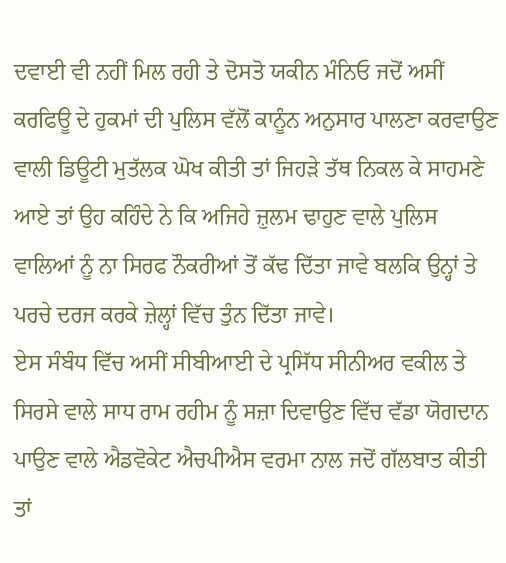ਦਵਾਈ ਵੀ ਨਹੀਂ ਮਿਲ ਰਹੀ ਤੇ ਦੋਸਤੋ ਯਕੀਨ ਮੰਨਿਓ ਜਦੋਂ ਅਸੀਂ ਕਰਫਿਊ ਦੇ ਹੁਕਮਾਂ ਦੀ ਪੁਲਿਸ ਵੱਲੋਂ ਕਾਨੂੰਨ ਅਨੁਸਾਰ ਪਾਲਣਾ ਕਰਵਾਉਣ ਵਾਲੀ ਡਿਊਟੀ ਮੁਤੱਲਕ ਘੋਖ ਕੀਤੀ ਤਾਂ ਜਿਹੜੇ ਤੱਥ ਨਿਕਲ ਕੇ ਸਾਹਮਣੇ ਆਏ ਤਾਂ ਉਹ ਕਹਿੰਦੇ ਨੇ ਕਿ ਅਜਿਹੇ ਜ਼ੁਲਮ ਢਾਹੁਣ ਵਾਲੇ ਪੁਲਿਸ ਵਾਲਿਆਂ ਨੂੰ ਨਾ ਸਿਰਫ ਨੌਕਰੀਆਂ ਤੋਂ ਕੱਢ ਦਿੱਤਾ ਜਾਵੇ ਬਲਕਿ ਉਨ੍ਹਾਂ ਤੇ ਪਰਚੇ ਦਰਜ ਕਰਕੇ ਜ਼ੇਲ੍ਹਾਂ ਵਿੱਚ ਤੁੰਨ ਦਿੱਤਾ ਜਾਵੇ।
ਏਸ ਸੰਬੰਧ ਵਿੱਚ ਅਸੀਂ ਸੀਬੀਆਈ ਦੇ ਪ੍ਰਸਿੱਧ ਸੀਨੀਅਰ ਵਕੀਲ ਤੇ ਸਿਰਸੇ ਵਾਲੇ ਸਾਧ ਰਾਮ ਰਹੀਮ ਨੂੰ ਸਜ਼ਾ ਦਿਵਾਉਣ ਵਿੱਚ ਵੱਡਾ ਯੋਗਦਾਨ ਪਾਉਣ ਵਾਲੇ ਐਡਵੋਕੇਟ ਐਚਪੀਐਸ ਵਰਮਾ ਨਾਲ ਜਦੋਂ ਗੱਲਬਾਤ ਕੀਤੀ ਤਾਂ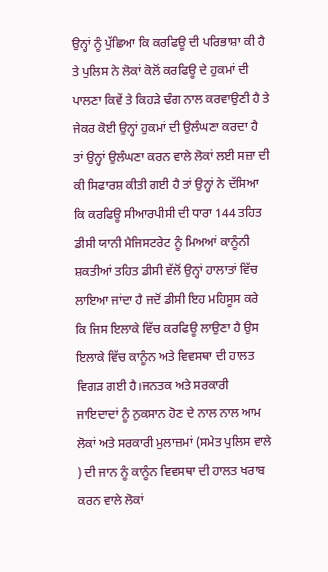ਉਨ੍ਹਾਂ ਨੂੰ ਪੁੱਛਿਆ ਕਿ ਕਰਫਿਊ ਦੀ ਪਰਿਭਾਸ਼ਾ ਕੀ ਹੈ ਤੇ ਪੁਲਿਸ ਨੇ ਲੋਕਾਂ ਕੋਲੋਂ ਕਰਫਿਊ ਦੇ ਹੁਕਮਾਂ ਦੀ ਪਾਲਣਾ ਕਿਵੇਂ ਤੇ ਕਿਹੜੇ ਢੰਗ ਨਾਲ ਕਰਵਾਉਣੀ ਹੈ ਤੇ ਜੇਕਰ ਕੋਈ ਉਨ੍ਹਾਂ ਹੁਕਮਾਂ ਦੀ ਉਲੰਘਣਾ ਕਰਦਾ ਹੈ ਤਾਂ ਉਨ੍ਹਾਂ ਉਲੰਘਣਾ ਕਰਨ ਵਾਲੇ ਲੋਕਾਂ ਲਈ ਸਜ਼ਾ ਦੀ ਕੀ ਸਿਫਾਰਸ਼ ਕੀਤੀ ਗਈ ਹੈ ਤਾਂ ਉਨ੍ਹਾਂ ਨੇ ਦੱਸਿਆ ਕਿ ਕਰਫਿਊ ਸੀਆਰਪੀਸੀ ਦੀ ਧਾਰਾ 144 ਤਹਿਤ ਡੀਸੀ ਯਾਨੀ ਮੈਜਿਸਟਰੇਟ ਨੂੰ ਮਿਅਆਂ ਕਾਨੂੰਨੀ ਸ਼ਕਤੀਆਂ ਤਹਿਤ ਡੀਸੀ ਵੱਲੋਂ ਉਨ੍ਹਾਂ ਹਾਲਾਤਾਂ ਵਿੱਚ ਲਾਇਆ ਜਾਂਦਾ ਹੈ ਜਦੋਂ ਡੀਸੀ ਇਹ ਮਹਿਸੂਸ ਕਰੇ ਕਿ ਜਿਸ ਇਲਾਕੇ ਵਿੱਚ ਕਰਫਿਊ ਲਾਉਣਾ ਹੈ ਉਸ ਇਲਾਕੇ ਵਿੱਚ ਕਾਨੂੰਨ ਅਤੇ ਵਿਵਸਥਾ ਦੀ ਹਾਲਤ ਵਿਗੜ ਗਈ ਹੈ।ਜਨਤਕ ਅਤੇ ਸਰਕਾਰੀ ਜਾਇਦਾਦਾਂ ਨੂੰ ਨੁਕਸਾਨ ਹੋਣ ਦੇ ਨਾਲ ਨਾਲ ਆਮ ਲੋਕਾਂ ਅਤੇ ਸਰਕਾਰੀ ਮੁਲਾਜ਼ਮਾਂ (ਸਮੇਤ ਪੁਲਿਸ ਵਾਲੇ ) ਦੀ ਜਾਨ ਨੂੰ ਕਾਨੂੰਨ ਵਿਵਸਥਾ ਦੀ ਹਾਲਤ ਖਰਾਬ ਕਰਨ ਵਾਲੇ ਲੋਕਾਂ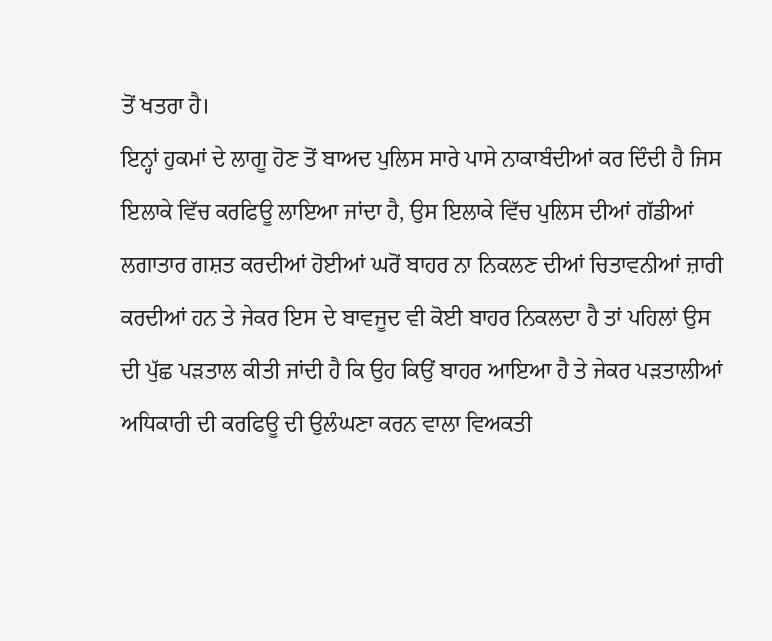ਤੋਂ ਖਤਰਾ ਹੈ।
ਇਨ੍ਹਾਂ ਹੁਕਮਾਂ ਦੇ ਲਾਗੂ ਹੋਣ ਤੋਂ ਬਾਅਦ ਪੁਲਿਸ ਸਾਰੇ ਪਾਸੇ ਨਾਕਾਬੰਦੀਆਂ ਕਰ ਦਿੰਦੀ ਹੈ ਜਿਸ ਇਲਾਕੇ ਵਿੱਚ ਕਰਫਿਊ ਲਾਇਆ ਜਾਂਦਾ ਹੈ, ਉਸ ਇਲਾਕੇ ਵਿੱਚ ਪੁਲਿਸ ਦੀਆਂ ਗੱਡੀਆਂ ਲਗਾਤਾਰ ਗਸ਼ਤ ਕਰਦੀਆਂ ਹੋਈਆਂ ਘਰੋਂ ਬਾਹਰ ਨਾ ਨਿਕਲਣ ਦੀਆਂ ਚਿਤਾਵਨੀਆਂ ਜ਼ਾਰੀ ਕਰਦੀਆਂ ਹਨ ਤੇ ਜੇਕਰ ਇਸ ਦੇ ਬਾਵਜੂਦ ਵੀ ਕੋਈ ਬਾਹਰ ਨਿਕਲਦਾ ਹੈ ਤਾਂ ਪਹਿਲਾਂ ਉਸ ਦੀ ਪੁੱਛ ਪੜਤਾਲ ਕੀਤੀ ਜਾਂਦੀ ਹੈ ਕਿ ਉਹ ਕਿਉਂ ਬਾਹਰ ਆਇਆ ਹੈ ਤੇ ਜੇਕਰ ਪੜਤਾਲੀਆਂ ਅਧਿਕਾਰੀ ਦੀ ਕਰਫਿਊ ਦੀ ਉਲੰਘਣਾ ਕਰਨ ਵਾਲਾ ਵਿਅਕਤੀ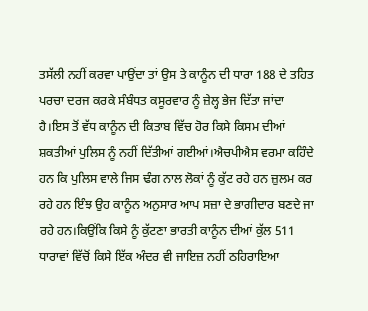ਤਸੱਲੀ ਨਹੀਂ ਕਰਵਾ ਪਾਉਂਦਾ ਤਾਂ ਉਸ ਤੇ ਕਾਨੂੰਨ ਦੀ ਧਾਰਾ 188 ਦੇ ਤਹਿਤ ਪਰਚਾ ਦਰਜ ਕਰਕੇ ਸੰਬੰਧਤ ਕਸੂਰਵਾਰ ਨੂੰ ਜ਼ੇਲ੍ਹ ਭੇਜ ਦਿੱਤਾ ਜਾਂਦਾ ਹੈ।ਇਸ ਤੋਂ ਵੱਧ ਕਾਨੂੰਨ ਦੀ ਕਿਤਾਬ ਵਿੱਚ ਹੋਰ ਕਿਸੇ ਕਿਸਮ ਦੀਆਂ ਸ਼ਕਤੀਆਂ ਪੁਲਿਸ ਨੂੰ ਨਹੀਂ ਦਿੱਤੀਆਂ ਗਈਆਂ।ਐਚਪੀਐਸ ਵਰਮਾ ਕਹਿੰਦੇ ਹਨ ਕਿ ਪੁਲਿਸ ਵਾਲੇ ਜਿਸ ਢੰਗ ਨਾਲ ਲੋਕਾਂ ਨੂੰ ਕੁੱਟ ਰਹੇ ਹਨ ਜ਼ੁਲਮ ਕਰ ਰਹੇ ਹਨ ਇੰਝ ਉਹ ਕਾਨੂੰਨ ਅਨੁਸਾਰ ਆਪ ਸਜ਼ਾ ਦੇ ਭਾਗੀਦਾਰ ਬਣਦੇ ਜਾ ਰਹੇ ਹਨ।ਕਿਉਂਕਿ ਕਿਸੇ ਨੂੰ ਕੁੱਟਣਾ ਭਾਰਤੀ ਕਾਨੂੰਨ ਦੀਆਂ ਕੁੱਲ 511 ਧਾਰਾਵਾਂ ਵਿੱਚੋਂ ਕਿਸੇ ਇੱਕ ਅੰਦਰ ਵੀ ਜਾਇਜ਼ ਨਹੀਂ ਠਹਿਰਾਇਆ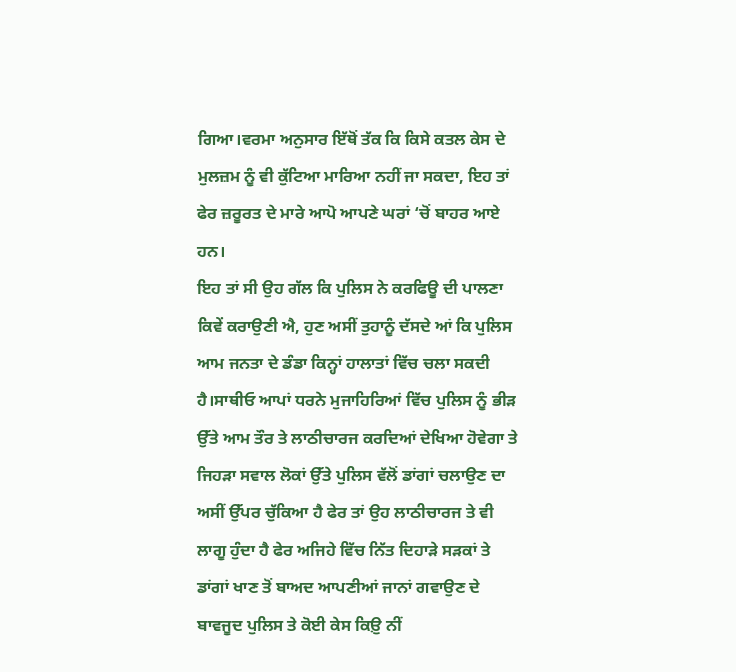ਗਿਆ।ਵਰਮਾ ਅਨੁਸਾਰ ਇੱਥੋਂ ਤੱਕ ਕਿ ਕਿਸੇ ਕਤਲ ਕੇਸ ਦੇ ਮੁਲਜ਼ਮ ਨੂੰ ਵੀ ਕੁੱਟਿਆ ਮਾਰਿਆ ਨਹੀਂ ਜਾ ਸਕਦਾ, ਇਹ ਤਾਂ ਫੇਰ ਜ਼ਰੂਰਤ ਦੇ ਮਾਰੇ ਆਪੋ ਆਪਣੇ ਘਰਾਂ ‘ਚੋਂ ਬਾਹਰ ਆਏ ਹਨ।
ਇਹ ਤਾਂ ਸੀ ਉਹ ਗੱਲ ਕਿ ਪੁਲਿਸ ਨੇ ਕਰਫਿਊ ਦੀ ਪਾਲਣਾ ਕਿਵੇਂ ਕਰਾਉਣੀ ਐ, ਹੁਣ ਅਸੀਂ ਤੁਹਾਨੂੰ ਦੱਸਦੇ ਆਂ ਕਿ ਪੁਲਿਸ ਆਮ ਜਨਤਾ ਦੇ ਡੰਡਾ ਕਿਨ੍ਹਾਂ ਹਾਲਾਤਾਂ ਵਿੱਚ ਚਲਾ ਸਕਦੀ ਹੈ।ਸਾਥੀਓ ਆਪਾਂ ਧਰਨੇ ਮੁਜਾਹਿਰਿਆਂ ਵਿੱਚ ਪੁਲਿਸ ਨੂੰ ਭੀੜ ਉੱਤੇ ਆਮ ਤੌਰ ਤੇ ਲਾਠੀਚਾਰਜ ਕਰਦਿਆਂ ਦੇਖਿਆ ਹੋਵੇਗਾ ਤੇ ਜਿਹੜਾ ਸਵਾਲ ਲੋਕਾਂ ਉੱਤੇ ਪੁਲਿਸ ਵੱਲੋਂ ਡਾਂਗਾਂ ਚਲਾਉਣ ਦਾ ਅਸੀਂ ਉੱਪਰ ਚੁੱਕਿਆ ਹੈ ਫੇਰ ਤਾਂ ਉਹ ਲਾਠੀਚਾਰਜ ਤੇ ਵੀ ਲਾਗੂ ਹੁੰਦਾ ਹੈ ਫੇਰ ਅਜਿਹੇ ਵਿੱਚ ਨਿੱਤ ਦਿਹਾੜੇ ਸੜਕਾਂ ਤੇ ਡਾਂਗਾਂ ਖਾਣ ਤੋਂ ਬਾਅਦ ਆਪਣੀਆਂ ਜਾਨਾਂ ਗਵਾਉਣ ਦੇ ਬਾਵਜੂਦ ਪੁਲਿਸ ਤੇ ਕੋਈ ਕੇਸ ਕਿਉ਼ ਨੀਂ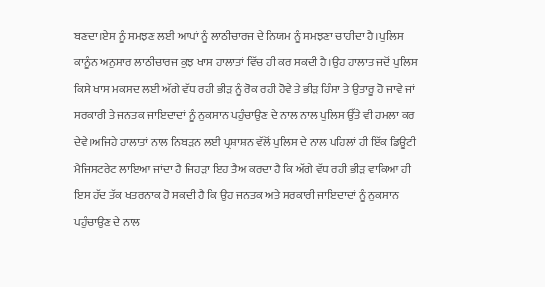ਬਣਦਾ।ਏਸ ਨੂੰ ਸਮਝਣ ਲਈ ਆਪਾਂ ਨੂੰ ਲਾਠੀਚਾਰਜ ਦੇ ਨਿਯਮ ਨੂੰ ਸਮਝਣਾ ਚਾਹੀਦਾ ਹੈ।ਪੁਲਿਸ ਕਾਨੂੰਨ ਅਨੁਸਾਰ ਲਾਠੀਚਾਰਜ ਕੁਝ ਖਾਸ ਹਾਲਾਤਾਂ ਵਿੱਚ ਹੀ ਕਰ ਸਕਦੀ ਹੈ।ਉਹ ਹਾਲਾਤ ਜਦੋਂ ਪੁਲਿਸ ਕਿਸੇ ਖਾਸ ਮਕਸਦ ਲਈ ਅੱਗੇ ਵੱਧ ਰਹੀ ਭੀੜ ਨੂੰ ਰੋਕ ਰਹੀ ਹੋਵੇ ਤੇ ਭੀੜ ਹਿੰਸਾ ਤੇ ਉਤਾਰੂ ਹੋ ਜਾਵੇ ਜਾਂ ਸਰਕਾਰੀ ਤੇ ਜਨਤਕ ਜਾਇਦਾਦਾਂ ਨੂੰ ਨੁਕਸਾਨ ਪਹੁੰਚਾਉਣ ਦੇ ਨਾਲ ਨਾਲ ਪੁਲਿਸ ਉੱਤੇ ਵੀ ਹਮਲਾ ਕਰ ਦੇਵੇ।ਅਜਿਹੇ ਹਾਲਾਤਾਂ ਨਾਲ ਨਿਬੜਨ ਲਈ ਪ੍ਰਸ਼ਾਸ਼ਨ ਵੱਲੋਂ ਪੁਲਿਸ ਦੇ ਨਾਲ ਪਹਿਲਾਂ ਹੀ ਇੱਕ ਡਿਊਟੀ ਮੈਜਿਸਟਰੇਟ ਲਾਇਆ ਜਾਂਦਾ ਹੈ ਜਿਹੜਾ ਇਹ ਤੈਅ ਕਰਦਾ ਹੈ ਕਿ ਅੱਗੇ ਵੱਧ ਰਹੀ ਭੀੜ ਵਾਕਿਆ ਹੀ ਇਸ ਹੱਦ ਤੱਕ ਖਤਰਨਾਕ ਹੋ ਸਕਦੀ ਹੈ ਕਿ ਉਹ ਜਨਤਕ ਅਤੇ ਸਰਕਾਰੀ ਜਾਇਦਾਦਾਂ ਨੂੰ ਨੁਕਸਾਨ ਪਹੁੰਚਾਉਣ ਦੇ ਨਾਲ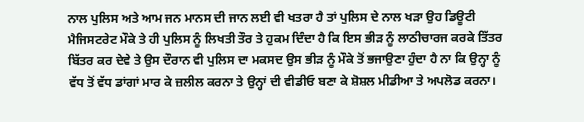ਨਾਲ ਪੁਲਿਸ ਅਤੇ ਆਮ ਜਨ ਮਾਨਸ ਦੀ ਜਾਨ ਲਈ ਵੀ ਖਤਰਾ ਹੈ ਤਾਂ ਪੁਲਿਸ ਦੇ ਨਾਲ ਖੜਾ ਉਹ ਡਿਊਟੀ ਮੈਜਿਸਟਰੇਟ ਮੌਕੇ ਤੇ ਹੀ ਪੁਲਿਸ ਨੂੰ ਲਿਖਤੀ ਤੌਰ ਤੇ ਹੁਕਮ ਦਿੰਦਾ ਹੈ ਕਿ ਇਸ ਭੀੜ ਨੂੰ ਲਾਠੀਚਾਰਜ ਕਰਕੇ ਤਿੱਤਰ ਬਿੱਤਰ ਕਰ ਦੇਵੇ ਤੇ ਉਸ ਦੌਰਾਨ ਵੀ ਪੁਲਿਸ ਦਾ ਮਕਸਦ ਉਸ ਭੀੜ ਨੂੰ ਮੌਕੇ ਤੋਂ ਭਜਾਉਣਾ ਹੁੰਦਾ ਹੈ ਨਾ ਕਿ ਉਨ੍ਹਾ ਨੂੰ ਵੱਧ ਤੋਂ ਵੱਧ ਡਾਂਗਾਂ ਮਾਰ ਕੇ ਜ਼ਲੀਲ ਕਰਨਾ ਤੇ ਉਨ੍ਹਾਂ ਦੀ ਵੀਡੀਓ ਬਣਾ ਕੇ ਸ਼ੋਸ਼ਲ ਮੀਡੀਆ ਤੇ ਅਪਲੋਡ ਕਰਨਾ।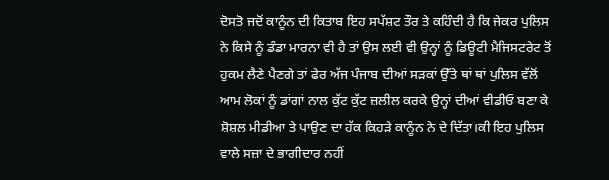ਦੋਸਤੋ ਜਦੋਂ ਕਾਨੂੰਨ ਦੀ ਕਿਤਾਬ ਇਹ ਸਪੱਸ਼ਟ ਤੌਰ ਤੇ ਕਹਿੰਦੀ ਹੈ ਕਿ ਜੇਕਰ ਪੁਲਿਸ ਨੇ ਕਿਸੇ ਨੂੰ ਡੰਡਾ ਮਾਰਨਾ ਵੀ ਹੈ ਤਾਂ ਉਸ ਲਈ ਵੀ ਉਨ੍ਹਾਂ ਨੂੰ ਡਿਊਟੀ ਮੈਜਿਸਟਰੇਟ ਤੋਂ ਹੁਕਮ ਲੈਣੇ ਪੈਣਗੇ ਤਾਂ ਫੇਰ ਅੱਜ ਪੰਜਾਬ ਦੀਆਂ ਸੜਕਾਂ ਉੱਤੇ ਥਾਂ ਥਾਂ ਪੁਲਿਸ ਵੱਲੋਂ ਆਮ ਲੋਕਾਂ ਨੂੰ ਡਾਂਗਾਂ ਨਾਲ ਕੁੱਟ ਕੁੱਟ ਜ਼ਲੀਲ ਕਰਕੇ ਉਨ੍ਹਾਂ ਦੀਆਂ ਵੀਡੀਓ ਬਣਾ ਕੇ ਸ਼ੋਸ਼ਲ ਮੀਡੀਆ ਤੇ ਪਾਉਣ ਦਾ ਹੱਕ ਕਿਹੜੇ ਕਾਨੂੰਨ ਨੇ ਦੇ ਦਿੱਤਾ।ਕੀ ਇਹ ਪੁਲਿਸ ਵਾਲੇ ਸਜ਼ਾ ਦੇ ਭਾਗੀਦਾਰ ਨਹੀਂ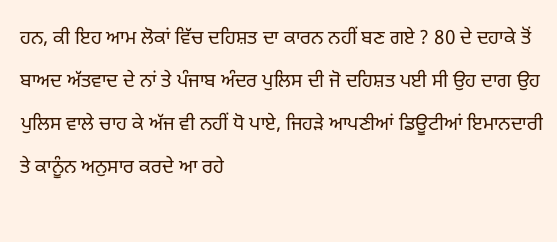ਹਨ, ਕੀ ਇਹ ਆਮ ਲੋਕਾਂ ਵਿੱਚ ਦਹਿਸ਼ਤ ਦਾ ਕਾਰਨ ਨਹੀਂ ਬਣ ਗਏ ? 80 ਦੇ ਦਹਾਕੇ ਤੋਂ ਬਾਅਦ ਅੱਤਵਾਦ ਦੇ ਨਾਂ ਤੇ ਪੰਜਾਬ ਅੰਦਰ ਪੁਲਿਸ ਦੀ ਜੋ ਦਹਿਸ਼ਤ ਪਈ ਸੀ ਉਹ ਦਾਗ ਉਹ ਪੁਲਿਸ ਵਾਲੇ ਚਾਹ ਕੇ ਅੱਜ ਵੀ ਨਹੀਂ ਧੋ ਪਾਏ, ਜਿਹੜੇ ਆਪਣੀਆਂ ਡਿਊਟੀਆਂ ਇਮਾਨਦਾਰੀ ਤੇ ਕਾਨੂੰਨ ਅਨੁਸਾਰ ਕਰਦੇ ਆ ਰਹੇ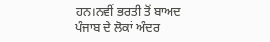ਹਨ।ਨਵੀਂ ਭਰਤੀ ਤੋਂ ਬਾਅਦ ਪੰਜਾਬ ਦੇ ਲੋਕਾਂ ਅੰਦਰ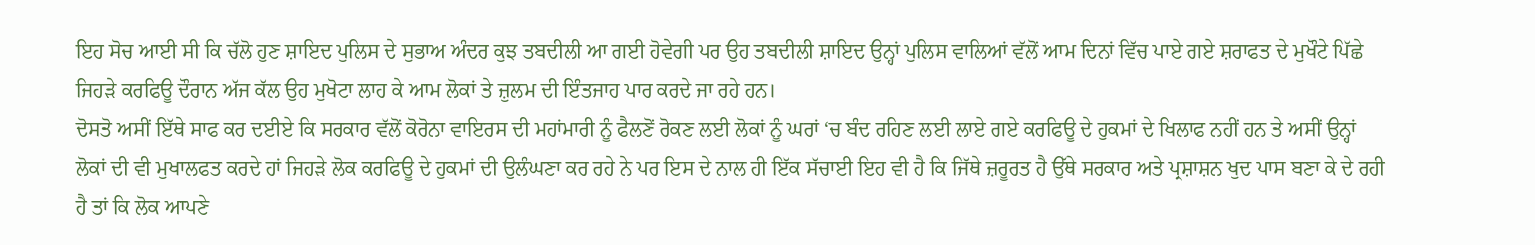ਇਹ ਸੋਚ ਆਈ ਸੀ ਕਿ ਚੱਲੋ ਹੁਣ ਸ਼ਾਇਦ ਪੁਲਿਸ ਦੇ ਸੁਭਾਅ ਅੰਦਰ ਕੁਝ ਤਬਦੀਲੀ ਆ ਗਈ ਹੋਵੇਗੀ ਪਰ ਉਹ ਤਬਦੀਲੀ ਸ਼ਾਇਦ ਉਨ੍ਹਾਂ ਪੁਲਿਸ ਵਾਲਿਆਂ ਵੱਲੋਂ ਆਮ ਦਿਨਾਂ ਵਿੱਚ ਪਾਏ ਗਏ ਸ਼ਰਾਫਤ ਦੇ ਮੁਖੌਟੇ ਪਿੱਛੇ ਜਿਹੜੇ ਕਰਫਿਊ ਦੌਰਾਨ ਅੱਜ ਕੱਲ ਉਹ ਮੁਖੋਟਾ ਲਾਹ ਕੇ ਆਮ ਲੋਕਾਂ ਤੇ ਜ਼ੁਲਮ ਦੀ ਇੰਤਜਾਹ ਪਾਰ ਕਰਦੇ ਜਾ ਰਹੇ ਹਨ।
ਦੋਸਤੋ ਅਸੀਂ ਇੱਥੇ ਸਾਫ ਕਰ ਦਈਏ ਕਿ ਸਰਕਾਰ ਵੱਲੋਂ ਕੋਰੋਨਾ ਵਾਇਰਸ ਦੀ ਮਹਾਂਮਾਰੀ ਨੂੰ ਫੈਲਣੋਂ ਰੋਕਣ ਲਈ ਲੋਕਾਂ ਨੂੰ ਘਰਾਂ ‘ਚ ਬੰਦ ਰਹਿਣ ਲਈ ਲਾਏ ਗਏ ਕਰਫਿਊ ਦੇ ਹੁਕਮਾਂ ਦੇ ਖਿਲਾਫ ਨਹੀਂ ਹਨ ਤੇ ਅਸੀਂ ਉਨ੍ਹਾਂ ਲੋਕਾਂ ਦੀ ਵੀ ਮੁਖਾਲਫਤ ਕਰਦੇ ਹਾਂ ਜਿਹੜੇ ਲੋਕ ਕਰਫਿਊ ਦੇ ਹੁਕਮਾਂ ਦੀ ਉਲੰਘਣਾ ਕਰ ਰਹੇ ਨੇ ਪਰ ਇਸ ਦੇ ਨਾਲ ਹੀ ਇੱਕ ਸੱਚਾਈ ਇਹ ਵੀ ਹੈ ਕਿ ਜਿੱਥੇ ਜ਼ਰੂਰਤ ਹੈ ਉੱਥੇ ਸਰਕਾਰ ਅਤੇ ਪ੍ਰਸ਼ਾਸ਼ਨ ਖੁਦ ਪਾਸ ਬਣਾ ਕੇ ਦੇ ਰਹੀ ਹੈ ਤਾਂ ਕਿ ਲੋਕ ਆਪਣੇ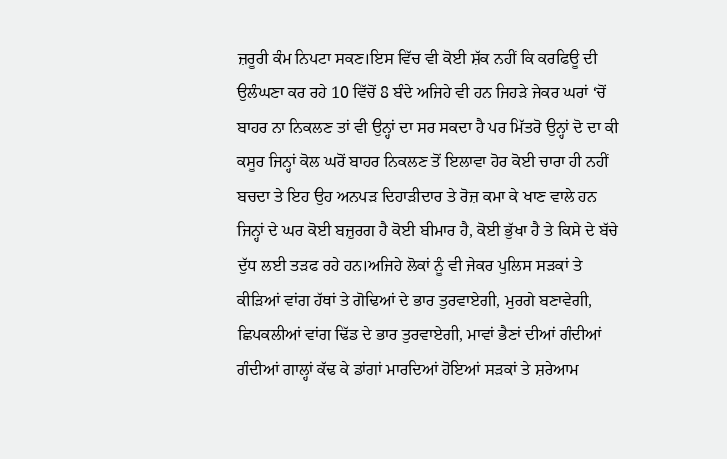ਜ਼ਰੂਰੀ ਕੰਮ ਨਿਪਟਾ ਸਕਣ।ਇਸ ਵਿੱਚ ਵੀ ਕੋਈ ਸ਼ੱਕ ਨਹੀਂ ਕਿ ਕਰਫਿਊ ਦੀ ਉਲੰਘਣਾ ਕਰ ਰਹੇ 10 ਵਿੱਚੋਂ 8 ਬੰਦੇ ਅਜਿਹੇ ਵੀ ਹਨ ਜਿਹੜੇ ਜੇਕਰ ਘਰਾਂ ‘ਚੋਂ ਬਾਹਰ ਨਾ ਨਿਕਲਣ ਤਾਂ ਵੀ ਉਨ੍ਹਾਂ ਦਾ ਸਰ ਸਕਦਾ ਹੈ ਪਰ ਮਿੱਤਰੋ ਉਨ੍ਹਾਂ ਦੋ ਦਾ ਕੀ ਕਸੂਰ ਜਿਨ੍ਹਾਂ ਕੋਲ ਘਰੋਂ ਬਾਹਰ ਨਿਕਲਣ ਤੋਂ ਇਲਾਵਾ ਹੋਰ ਕੋਈ ਚਾਰਾ ਹੀ ਨਹੀਂ ਬਚਦਾ ਤੇ ਇਹ ਉਹ ਅਨਪੜ ਦਿਹਾੜੀਦਾਰ ਤੇ ਰੋਜ਼ ਕਮਾ ਕੇ ਖਾਣ ਵਾਲੇ ਹਨ ਜਿਨ੍ਹਾਂ ਦੇ ਘਰ ਕੋਈ ਬਜ਼ੁਰਗ ਹੈ ਕੋਈ ਬੀਮਾਰ ਹੈ, ਕੋਈ ਭੁੱਖਾ ਹੈ ਤੇ ਕਿਸੇ ਦੇ ਬੱਚੇ ਦੁੱਧ ਲਈ ਤੜਫ ਰਹੇ ਹਨ।ਅਜਿਹੇ ਲੋਕਾਂ ਨੂੰ ਵੀ ਜੇਕਰ ਪੁਲਿਸ ਸੜਕਾਂ ਤੇ ਕੀੜਿਆਂ ਵਾਂਗ ਹੱਥਾਂ ਤੇ ਗੋਢਿਆਂ ਦੇ ਭਾਰ ਤੁਰਵਾਏਗੀ, ਮੁਰਗੇ ਬਣਾਵੇਗੀ, ਛਿਪਕਲੀਆਂ ਵਾਂਗ ਢਿੱਡ ਦੇ ਭਾਰ ਤੁਰਵਾਏਗੀ, ਮਾਵਾਂ ਭੈਣਾਂ ਦੀਆਂ ਗੰਦੀਆਂ ਗੰਦੀਆਂ ਗਾਲ੍ਹਾਂ ਕੱਢ ਕੇ ਡਾਂਗਾਂ ਮਾਰਦਿਆਂ ਹੋਇਆਂ ਸੜਕਾਂ ਤੇ ਸ਼ਰੇਆਮ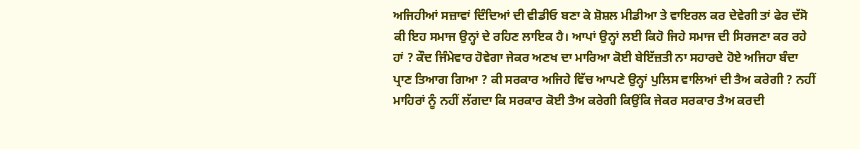ਅਜਿਹੀਆਂ ਸਜ਼ਾਵਾਂ ਦਿੰਦਿਆਂ ਦੀ ਵੀਡੀਓ ਬਣਾ ਕੇ ਸ਼ੋਸ਼ਲ ਮੀਡੀਆ ਤੇ ਵਾਇਰਲ ਕਰ ਦੇਵੇਗੀ ਤਾਂ ਫੇਰ ਦੱਸੋ ਕੀ ਇਹ ਸਮਾਜ ਉਨ੍ਹਾਂ ਦੇ ਰਹਿਣ ਲਾਇਕ ਹੈ। ਆਪਾਂ ਉਨ੍ਹਾਂ ਲਈ ਕਿਹੋ ਜਿਹੇ ਸਮਾਜ ਦੀ ਸਿਰਜਣਾ ਕਰ ਰਹੇ ਹਾਂ ? ਕੌਦ ਜਿੰਮੇਵਾਰ ਹੋਵੇਗਾ ਜੇਕਰ ਅਣਖ ਦਾ ਮਾਰਿਆ ਕੋਈ ਬੇਇੱਜ਼ਤੀ ਨਾ ਸਹਾਰਦੇ ਹੋਏ ਅਜਿਹਾ ਬੰਦਾ ਪ੍ਰਾਣ ਤਿਆਗ ਗਿਆ ? ਕੀ ਸਰਕਾਰ ਅਜਿਹੇ ਵਿੱਚ ਆਪਣੇ ਉਨ੍ਹਾਂ ਪੁਲਿਸ ਵਾਲਿਆਂ ਦੀ ਤੈਅ ਕਰੇਗੀ ? ਨਹੀਂ ਮਾਹਿਰਾਂ ਨੂੰ ਨਹੀਂ ਲੱਗਦਾ ਕਿ ਸਰਕਾਰ ਕੋਈ ਤੈਅ ਕਰੇਗੀ ਕਿਉਂਕਿ ਜੇਕਰ ਸਰਕਾਰ ਤੈਅ ਕਰਦੀ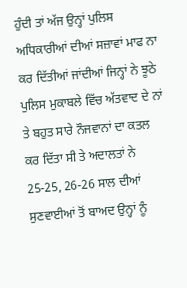ਹੁੰਦੀ ਤਾਂ ਅੱਜ ਉਨ੍ਹਾਂ ਪੁਲਿਸ ਅਧਿਕਾਰੀਆਂ ਦੀਆਂ ਸਜ਼ਾਵਾਂ ਮਾਫ ਨਾ ਕਰ ਦਿੱਤੀਆਂ ਜਾਂਦੀਆਂ ਜਿਨ੍ਹਾਂ ਨੇ ਝੂਠੇ ਪੁਲਿਸ ਮੁਕਾਬਲੇ ਵਿੱਚ ਅੱਤਵਾਦ ਦੇ ਨਾਂ ਤੇ ਬਹੁਤ ਸਾਰੇ ਨੌਜਵਾਨਾਂ ਦਾ ਕਤਲ ਕਰ ਦਿੱਤਾ ਸੀ ਤੇ ਅਦਾਲਤਾਂ ਨੇ 25-25, 26-26 ਸਾਲ ਦੀਆਂ ਸੁਣਵਾਈਆਂ ਤੋਂ ਬਾਅਦ ਉਨ੍ਹਾਂ ਨੂੰ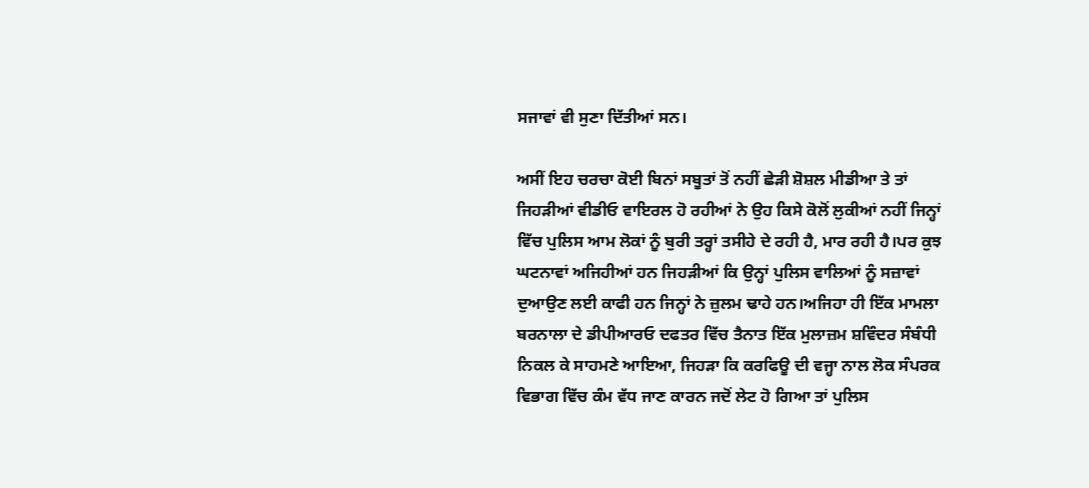ਸਜਾਵਾਂ ਵੀ ਸੁਣਾ ਦਿੱਤੀਆਂ ਸਨ।

ਅਸੀਂ ਇਹ ਚਰਚਾ ਕੋਈ ਬਿਨਾਂ ਸਬੂਤਾਂ ਤੋਂ ਨਹੀਂ ਛੇੜੀ ਸ਼ੋਸ਼ਲ ਮੀਡੀਆ ਤੇ ਤਾਂ ਜਿਹੜੀਆਂ ਵੀਡੀਓ ਵਾਇਰਲ ਹੋ ਰਹੀਆਂ ਨੇ ਉਹ ਕਿਸੇ ਕੋਲੋਂ ਲੁਕੀਆਂ ਨਹੀਂ ਜਿਨ੍ਹਾਂ ਵਿੱਚ ਪੁਲਿਸ ਆਮ ਲੋਕਾਂ ਨੂੰ ਬੁਰੀ ਤਰ੍ਹਾਂ ਤਸੀਹੇ ਦੇ ਰਹੀ ਹੈ, ਮਾਰ ਰਹੀ ਹੈ।ਪਰ ਕੁਝ ਘਟਨਾਵਾਂ ਅਜਿਹੀਆਂ ਹਨ ਜਿਹੜੀਆਂ ਕਿ ਉਨ੍ਹਾਂ ਪੁਲਿਸ ਵਾਲਿਆਂ ਨੂੰ ਸਜ਼ਾਵਾਂ ਦੁਆਉਣ ਲਈ ਕਾਫੀ ਹਨ ਜਿਨ੍ਹਾਂ ਨੇ ਜ਼ੁਲਮ ਢਾਹੇ ਹਨ।ਅਜਿਹਾ ਹੀ ਇੱਕ ਮਾਮਲਾ ਬਰਨਾਲਾ ਦੇ ਡੀਪੀਆਰਓ ਦਫਤਰ ਵਿੱਚ ਤੈਨਾਤ ਇੱਕ ਮੁਲਾਜ਼ਮ ਸ਼ਵਿੰਦਰ ਸੰਬੰਧੀ ਨਿਕਲ ਕੇ ਸਾਹਮਣੇ ਆਇਆ, ਜਿਹੜਾ ਕਿ ਕਰਫਿਊ ਦੀ ਵਜ੍ਹਾ ਨਾਲ ਲੋਕ ਸੰਪਰਕ ਵਿਭਾਗ ਵਿੱਚ ਕੰਮ ਵੱਧ ਜਾਣ ਕਾਰਨ ਜਦੋਂ ਲੇਟ ਹੋ ਗਿਆ ਤਾਂ ਪੁਲਿਸ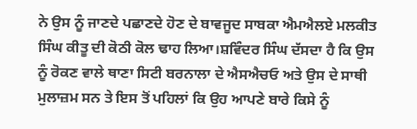ਨੇ ਉਸ ਨੂੰ ਜਾਣਦੇ ਪਛਾਣਦੇ ਹੋਣ ਦੇ ਬਾਵਜੂਦ ਸਾਬਕਾ ਐਮਐਲਏ ਮਲਕੀਤ ਸਿੰਘ ਕੀਤੂ ਦੀ ਕੋਠੀ ਕੋਲ ਢਾਹ ਲਿਆ।ਸ਼ਵਿੰਦਰ ਸਿੰਘ ਦੱਸਦਾ ਹੈ ਕਿ ਉਸ ਨੂੰ ਰੋਕਣ ਵਾਲੇ ਥਾਣਾ ਸਿਟੀ ਬਰਨਾਲਾ ਦੇ ਐਸਐਚਓ ਅਤੇ ਉਸ ਦੇ ਸਾਥੀ ਮੁਲਾਜ਼ਮ ਸਨ ਤੇ ਇਸ ਤੋਂ ਪਹਿਲਾਂ ਕਿ ਉਹ ਆਪਣੇ ਬਾਰੇ ਕਿਸੇ ਨੂੰ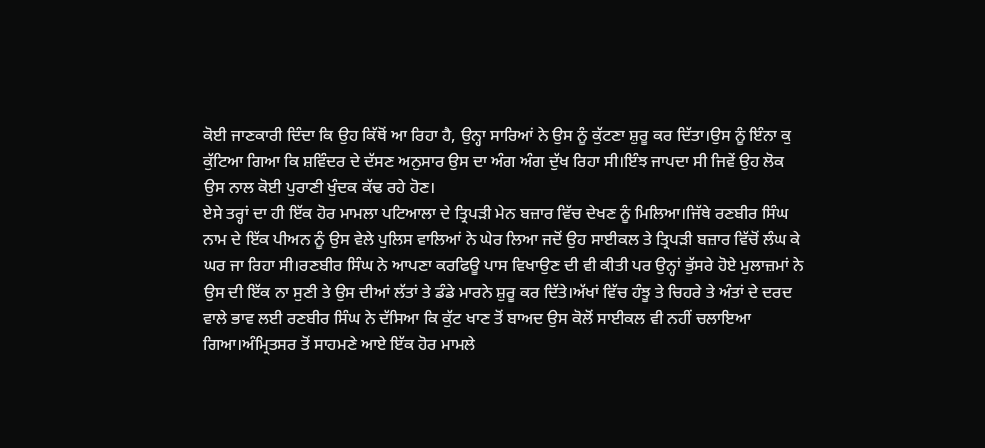ਕੋਈ ਜਾਣਕਾਰੀ ਦਿੰਦਾ ਕਿ ਉਹ ਕਿੱਥੋਂ ਆ ਰਿਹਾ ਹੈ, ਉਨ੍ਹਾ ਸਾਰਿਆਂ ਨੇ ਉਸ ਨੂੰ ਕੁੱਟਣਾ ਸ਼ੁਰੂ ਕਰ ਦਿੱਤਾ।ਉਸ ਨੂੰ ਇੰਨਾ ਕੁ ਕੁੱਟਿਆ ਗਿਆ ਕਿ ਸ਼ਵਿੰਦਰ ਦੇ ਦੱਸਣ ਅਨੁਸਾਰ ਉਸ ਦਾ ਅੰਗ ਅੰਗ ਦੁੱਖ ਰਿਹਾ ਸੀ।ਇੰਝ ਜਾਪਦਾ ਸੀ ਜਿਵੇਂ ਉਹ ਲੋਕ ਉਸ ਨਾਲ ਕੋਈ ਪੁਰਾਣੀ ਖੁੰਦਕ ਕੱਢ ਰਹੇ ਹੋਣ।
ਏਸੇ ਤਰ੍ਹਾਂ ਦਾ ਹੀ ਇੱਕ ਹੋਰ ਮਾਮਲਾ ਪਟਿਆਲਾ ਦੇ ਤ੍ਰਿਪੜੀ ਮੇਨ ਬਜ਼ਾਰ ਵਿੱਚ ਦੇਖਣ ਨੂੰ ਮਿਲਿਆ।ਜਿੱਥੇ ਰਣਬੀਰ ਸਿੰਘ ਨਾਮ ਦੇ ਇੱਕ ਪੀਅਨ ਨੂੰ ਉਸ ਵੇਲੇ ਪੁਲਿਸ ਵਾਲਿਆਂ ਨੇ ਘੇਰ ਲਿਆ ਜਦੋਂ ਉਹ ਸਾਈਕਲ ਤੇ ਤ੍ਰਿਪੜੀ ਬਜ਼ਾਰ ਵਿੱਚੋਂ ਲੰਘ ਕੇ ਘਰ ਜਾ ਰਿਹਾ ਸੀ।ਰਣਬੀਰ ਸਿੰਘ ਨੇ ਆਪਣਾ ਕਰਫਿਊ ਪਾਸ ਵਿਖਾਉਣ ਦੀ ਵੀ ਕੀਤੀ ਪਰ ਉਨ੍ਹਾਂ ਭੁੱਸਰੇ ਹੋਏ ਮੁਲਾਜ਼ਮਾਂ ਨੇ ਉਸ ਦੀ ਇੱਕ ਨਾ ਸੁਣੀ ਤੇ ਉਸ ਦੀਆਂ ਲੱਤਾਂ ਤੇ ਡੰਡੇ ਮਾਰਨੇ ਸ਼ੁਰੂ ਕਰ ਦਿੱਤੇ।ਅੱਖਾਂ ਵਿੱਚ ਹੰਝੂ ਤੇ ਚਿਹਰੇ ਤੇ ਅੰਤਾਂ ਦੇ ਦਰਦ ਵਾਲੇ ਭਾਵ ਲਈ ਰਣਬੀਰ ਸਿੰਘ ਨੇ ਦੱਸਿਆ ਕਿ ਕੁੱਟ ਖਾਣ ਤੋਂ ਬਾਅਦ ਉਸ ਕੋਲੋਂ ਸਾਈਕਲ ਵੀ ਨਹੀਂ ਚਲਾਇਆ ਗਿਆ।ਅੰਮ੍ਰਿਤਸਰ ਤੋਂ ਸਾਹਮਣੇ ਆਏ ਇੱਕ ਹੋਰ ਮਾਮਲੇ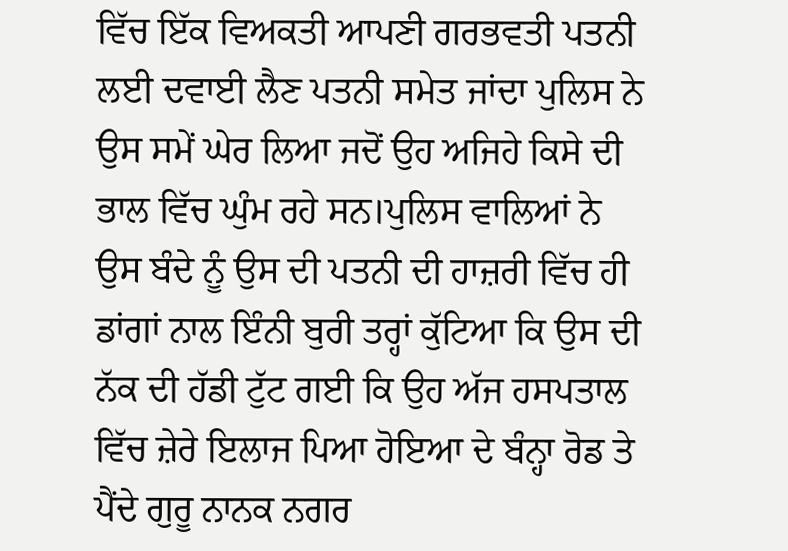ਵਿੱਚ ਇੱਕ ਵਿਅਕਤੀ ਆਪਣੀ ਗਰਭਵਤੀ ਪਤਨੀ ਲਈ ਦਵਾਈ ਲੈਣ ਪਤਨੀ ਸਮੇਤ ਜਾਂਦਾ ਪੁਲਿਸ ਨੇ ਉਸ ਸਮੇਂ ਘੇਰ ਲਿਆ ਜਦੋਂ ਉਹ ਅਜਿਹੇ ਕਿਸੇ ਦੀ ਭਾਲ ਵਿੱਚ ਘੁੰਮ ਰਹੇ ਸਨ।ਪੁਲਿਸ ਵਾਲਿਆਂ ਨੇ ਉਸ ਬੰਦੇ ਨੂੰ ਉਸ ਦੀ ਪਤਨੀ ਦੀ ਹਾਜ਼ਰੀ ਵਿੱਚ ਹੀ ਡਾਂਗਾਂ ਨਾਲ ਇੰਨੀ ਬੁਰੀ ਤਰ੍ਹਾਂ ਕੁੱਟਿਆ ਕਿ ਉਸ ਦੀ ਨੱਕ ਦੀ ਹੱਡੀ ਟੁੱਟ ਗਈ ਕਿ ਉਹ ਅੱਜ ਹਸਪਤਾਲ ਵਿੱਚ ਜ਼ੇਰੇ ਇਲਾਜ ਪਿਆ ਹੋਇਆ ਦੇ ਬੰਨ੍ਹਾ ਰੋਡ ਤੇ ਪੈਂਦੇ ਗੁਰੂ ਨਾਨਕ ਨਗਰ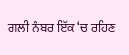ਗਲੀ ਨੰਬਰ ਇੱਕ ‘ਚ ਰਹਿਣ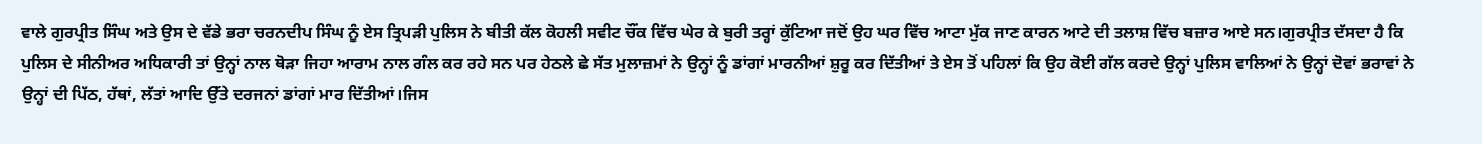ਵਾਲੇ ਗੁਰਪ੍ਰੀਤ ਸਿੰਘ ਅਤੇ ਉਸ ਦੇ ਵੱਡੇ ਭਰਾ ਚਰਨਦੀਪ ਸਿੰਘ ਨੂੰ ਏਸ ਤ੍ਰਿਪੜੀ ਪੁਲਿਸ ਨੇ ਬੀਤੀ ਕੱਲ ਕੋਹਲੀ ਸਵੀਟ ਚੌਂਕ ਵਿੱਚ ਘੇਰ ਕੇ ਬੁਰੀ ਤਰ੍ਹਾਂ ਕੁੱਟਿਆ ਜਦੋਂ ਉਹ ਘਰ ਵਿੱਚ ਆਟਾ ਮੁੱਕ ਜਾਣ ਕਾਰਨ ਆਟੇ ਦੀ ਤਲਾਸ਼ ਵਿੱਚ ਬਜ਼ਾਰ ਆਏ ਸਨ।ਗੁਰਪ੍ਰੀਤ ਦੱਸਦਾ ਹੈ ਕਿ ਪੁਲਿਸ ਦੇ ਸੀਨੀਅਰ ਅਧਿਕਾਰੀ ਤਾਂ ਉਨ੍ਹਾਂ ਨਾਲ ਥੋੜਾ ਜਿਹਾ ਆਰਾਮ ਨਾਲ ਗੰਲ ਕਰ ਰਹੇ ਸਨ ਪਰ ਹੇਠਲੇ ਛੇ ਸੱਤ ਮੁਲਾਜ਼ਮਾਂ ਨੇ ਉਨ੍ਹਾਂ ਨੂੰ ਡਾਂਗਾਂ ਮਾਰਨੀਆਂ ਸ਼ੁਰੂ ਕਰ ਦਿੱਤੀਆਂ ਤੇ ਏਸ ਤੋਂ ਪਹਿਲਾਂ ਕਿ ਉਹ ਕੋਈ ਗੱਲ ਕਰਦੇ ਉਨ੍ਹਾਂ ਪੁਲਿਸ ਵਾਲਿਆਂ ਨੇ ਉਨ੍ਹਾਂ ਦੋਵਾਂ ਭਰਾਵਾਂ ਨੇ ਉਨ੍ਹਾਂ ਦੀ ਪਿੱਠ, ਹੱਥਾਂ, ਲੱਤਾਂ ਆਦਿ ਉੱਤੇ ਦਰਜਨਾਂ ਡਾਂਗਾਂ ਮਾਰ ਦਿੱਤੀਆਂ।ਜਿਸ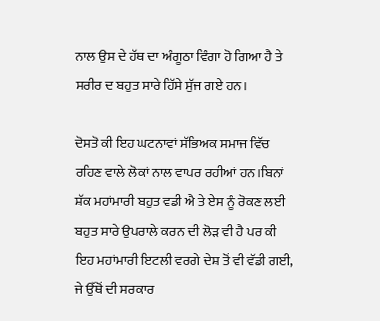ਨਾਲ ਉਸ ਦੇ ਹੱਥ ਦਾ ਅੰਗੂਠਾ ਵਿੰਗਾ ਹੋ ਗਿਆ ਹੈ ਤੇ ਸਰੀਰ ਦ ਬਹੁਤ ਸਾਰੇ ਹਿੱਸੇ ਸੁੱਜ ਗਏ ਹਨ।

ਦੋਸਤੋ ਕੀ ਇਹ ਘਟਨਾਵਾਂ ਸੱਭਿਅਕ ਸਮਾਜ ਵਿੱਚ ਰਹਿਣ ਵਾਲੇ ਲੋਕਾਂ ਨਾਲ ਵਾਪਰ ਰਹੀਆਂ ਹਨ।ਬਿਨਾਂ ਸ਼ੱਕ ਮਹਾਂਮਾਰੀ ਬਹੁਤ ਵਡੀ ਐ ਤੇ ਏਸ ਨੂੰ ਰੋਕਣ ਲਈ ਬਹੁਤ ਸਾਰੇ ਉਪਰਾਲੇ ਕਰਨ ਦੀ ਲੋੜ ਵੀ ਹੈ ਪਰ ਕੀ ਇਹ ਮਹਾਂਮਾਰੀ ਇਟਲੀ ਵਰਗੇ ਦੇਸ਼ ਤੋਂ ਵੀ ਵੱਡੀ ਗਈ, ਜੇ ਉੱਥੋਂ ਦੀ ਸਰਕਾਰ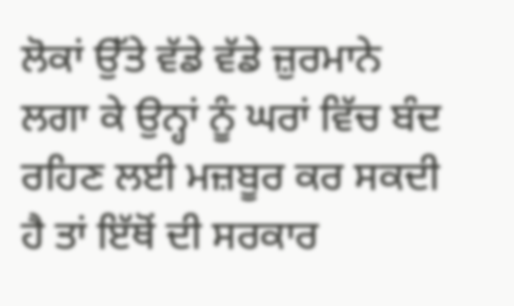ਲੋਕਾਂ ਉੱਤੇ ਵੱਡੇ ਵੱਡੇ ਜ਼ੁਰਮਾਨੇ ਲਗਾ ਕੇ ਉਨ੍ਹਾਂ ਨੂੰ ਘਰਾਂ ਵਿੱਚ ਬੰਦ ਰਹਿਣ ਲਈ ਮਜ਼ਬੂਰ ਕਰ ਸਕਦੀ ਹੈ ਤਾਂ ਇੱਥੋਂ ਦੀ ਸਰਕਾਰ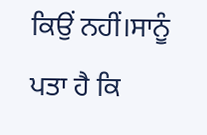ਕਿਉਂ ਨਹੀਂ।ਸਾਨੂੰ ਪਤਾ ਹੈ ਕਿ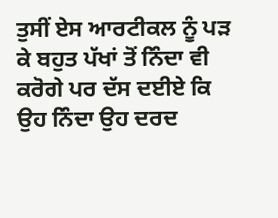ਤੁਸੀਂ ਏਸ ਆਰਟੀਕਲ ਨੂੰ ਪੜ ਕੇ ਬਹੁਤ ਪੱਖਾਂ ਤੋਂ ਨਿੰਦਾ ਵੀ ਕਰੋਗੇ ਪਰ ਦੱਸ ਦਈਏ ਕਿ ਉਹ ਨਿੰਦਾ ਉਹ ਦਰਦ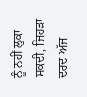ਨੂੰ ਨਹੀਂ ਲੁਕਾ ਸਕਦੀ, ਜਿਹੜਾ ਦਰਦ ਅੱਜ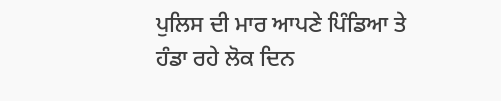ਪੁਲਿਸ ਦੀ ਮਾਰ ਆਪਣੇ ਪਿੰਡਿਆ ਤੇ ਹੰਡਾ ਰਹੇ ਲੋਕ ਦਿਨ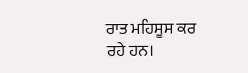ਰਾਤ ਮਹਿਸੂਸ ਕਰ ਰਹੇ ਹਨ।